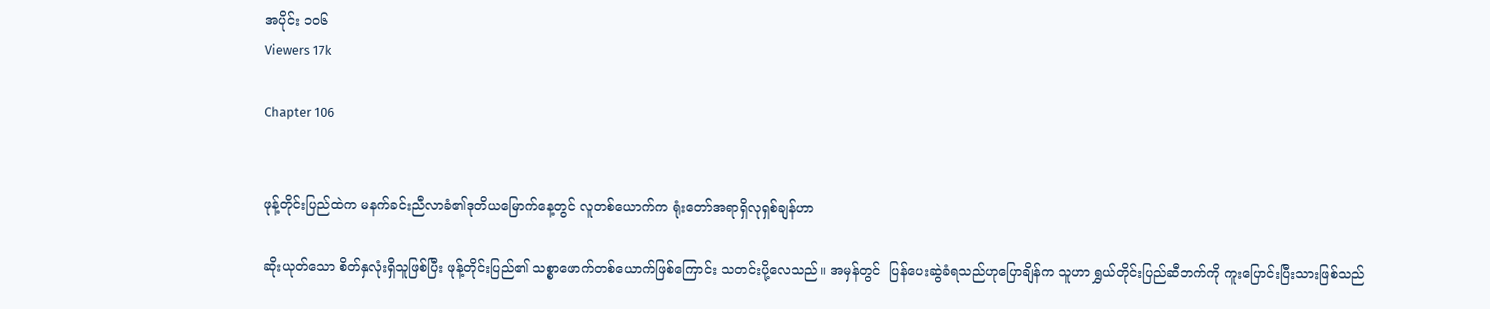အပိုင်း ၁၀၆
Viewers 17k

Chapter 106


ဖုန့်တိုင်းပြည်ထဲက မနက်ခင်းညီလာခံ၏ဒုတိယမြောက်နေ့တွင် လူတစ်ယောက်က ရုံးတော်အရာရှိလုရှစ်ချန်ဟာ

ဆိုးယုတ်သော စိတ်နှလုံးရှိသူဖြစ်ပြီး ဖုန့်တိုင်းပြည်၏ သစ္စာဖောက်တစ်ယောက်ဖြစ်ကြောင်း သတင်းပို့လေသည်။ အမှန်တွင်  ပြန်ပေးဆွဲခံရသည်ဟုပြောချိန်က သူဟာ ရွှယ်တိုင်းပြည်ဆီဘက်ကို ကူးပြောင်းပြီးသားဖြစ်သည်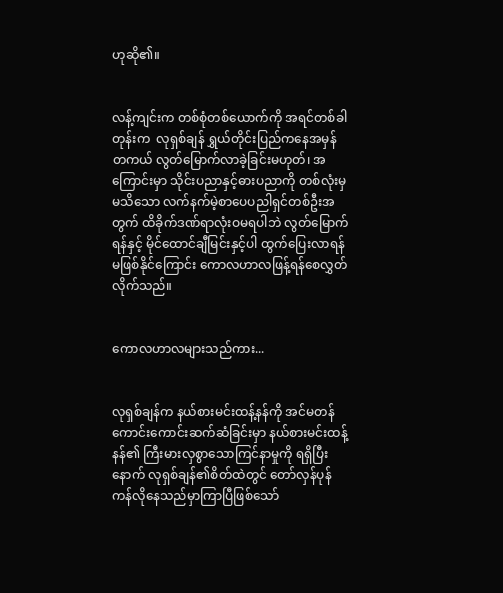ဟုဆို၏။


လန့်ကျင်းက တစ်စုံတစ်ယောက်ကို အရင်တစ်ခါတုန်းက  လုရှစ်ချန် ရွှယ်တိုင်းပြည်ကနေအမှန်တကယ် လွတ်မြောက်လာခဲ့ခြင်းမဟုတ်၊ အကြောင်းမှာ သိုင်းပညာနှင့်ဓားပညာကို တစ်လုံးမှမသိသော လက်နက်မဲ့စာပေပညါရှင်တစ်ဦးအတွက် ထိခိုက်ဒဏ်ရာလုံးဝမရပါဘဲ လွတ်မြောက်ရန်နှင့် မိုင်ထောင်ချီမြင်းနှင့်ပါ ထွက်ပြေးလာရန်  မဖြစ်နိုင်ကြောင်း ကောလဟာလဖြန့်ရန်စေလွှတ်လိုက်သည်။


ကောလဟာလများသည်ကား...


လုရှစ်ချန်က နယ်စားမင်းထန့်နန်ကို အင်မတန် ကောင်းကောင်းဆက်ဆံခြင်းမှာ နယ်စားမင်းထန့်နန်၏ ကြီးမားလှစွာသောကြင်နာမှုကို ရရှိပြီးနောက် လုရှစ်ချန်၏စိတ်ထဲတွင် တော်လှန်ပုန်ကန်လိုနေသည်မှာကြာပြီဖြစ်သော်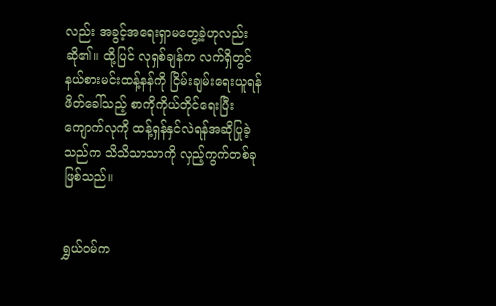လည်း အခွင့်အရေးရှာမတွေ့ခဲ့ဟုလည်းဆို၏။ ထို့ပြင် လုရှစ်ချန်က လက်ရှိတွင် နယ်စားမင်းထန့်နန်ကို ငြိမ်းချမ်းရေးယူရန် ဖိတ်ခေါ်သည့် စာကိုကိုယ်တိုင်ရေးပြီး ကျောက်လုကို ထန့်ရှန်နှင်လဲရန်အဆိုပြုခဲ့သည်က သိသိသာသာကို လှည့်ကွက်တစ်ခုဖြစ်သည်။


ရွှယ်ဝမ်က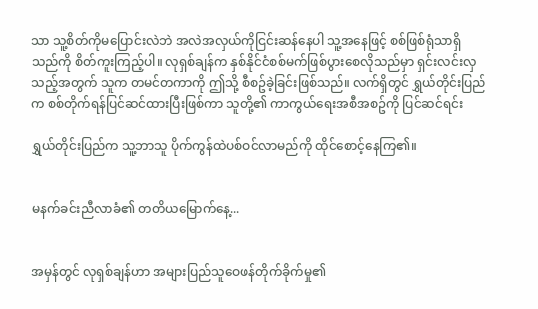သာ သူ့စိတ်ကိုမပြောင်းလဲဘဲ အလဲအလှယ်ကိုငြင်းဆန်နေပါ သူ့အနေဖြင့် စစ်ဖြစ်ရုံသာရှိသည်ကို စိတ်ကူးကြည့်ပါ။ လုရှစ်ချန်က နှစ်နိုင်ငံစစ်မက်ဖြစ်ပွားစေလိုသည်မှာ ရှင်းလင်းလှသည့်အတွက် သူက တမင်တကာကို ဤသို့ စီစဥ်ခဲ့ခြင်းဖြစ်သည်။ လက်ရှိတွင် ရွှယ်တိုင်းပြည်က စစ်တိုက်ရန်ပြင်ဆင်ထားပြီးဖြစ်ကာ သူတို့၏ ကာကွယ်ရေးအစီအစဥ်ကို ပြင်ဆင်ရင်း

ရွှယ်တိုင်းပြည်က သူ့ဘာသူ ပိုက်ကွန်ထဲပစ်ဝင်လာမည်ကို ထိုင်စောင့်နေကြ၏။


မနက်ခင်းညီလာခံ၏ တတိယမြောက်နေ့...


အမှန်တွင် လုရှစ်ချန်ဟာ အများပြည်သူဝေဖန်တိုက်ခိုက်မှု၏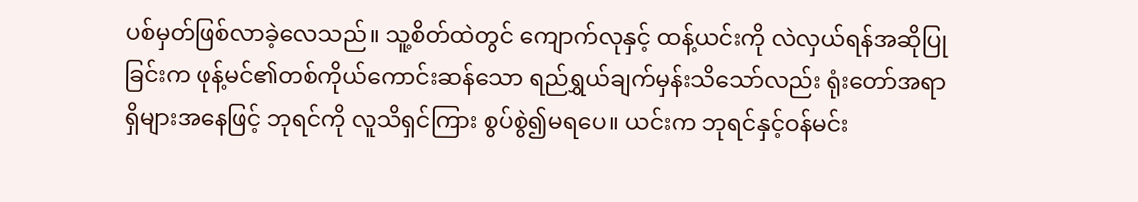ပစ်မှတ်ဖြစ်လာခဲ့လေသည်။ သူ့စိတ်ထဲတွင် ကျောက်လုနှင့် ထန့်ယင်းကို လဲလှယ်ရန်အဆိုပြုခြင်းက ဖုန့်မင်၏တစ်ကိုယ်ကောင်းဆန်သော ရည်ရွှယ်ချက်မှန်းသိသော်လည်း ရုံးတော်အရာရှိများအနေဖြင့် ဘုရင်ကို လူသိရှင်ကြား စွပ်စွဲ၍မရပေ။ ယင်းက ဘုရင်နှင့်ဝန်မင်း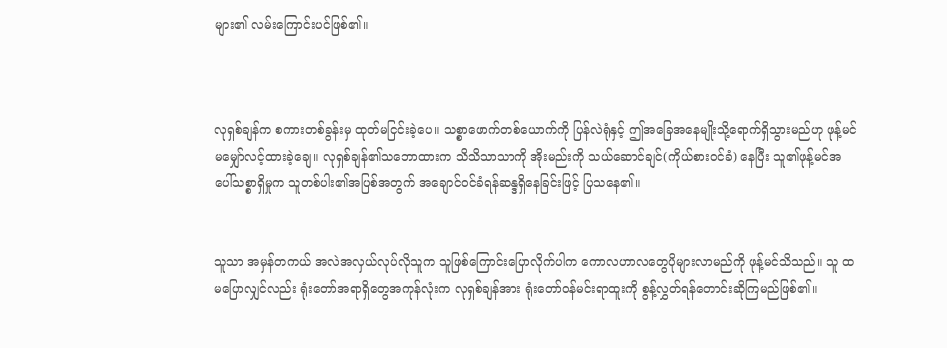များ၏ လမ်းကြောင်းပင်ဖြစ်၏။



လုရှစ်ချန်က စကားတစ်ခွန်းမှ ထုတ်မငြင်းခဲ့ပေ။ သစ္စာဖောက်တစ်ယောက်ကို ပြန်လဲရုံနှင့် ဤအခြေအနေမျိုးသို့ရောက်ရှိသွားမည်ဟု ဖုန့်မင်မမျှော်လင့်ထားခဲ့ချေ။ လုရှစ်ချန်၏သဘောထားက သိသိသာသာကို အိုးမည်းကို သယ်ဆောင်ချင်(ကိုယ်စားဝင်ခံ) နေပြီး သူ၏ဖုန့်မင်အပေါ်သစ္စာရှိမှုက သူတစ်ပါး၏အပြစ်အတွက် အချောင်ဝင်ခံရန်ဆန္ဒရှိနေခြင်းဖြင့် ပြသနေ၏။


သူသာ အမှန်တကယ် အလဲအလှယ်လုပ်လိုသူက သူဖြစ်ကြောင်းပြောလိုက်ပါက ကောလဟာလတွေပိုများလာမည်ကို ဖုန့်မင်သိသည်။ သူ ထမပြောလျှင်လည်း ရုံးတော်အရာရှိတွေအကုန်လုံးက လုရှစ်ချန်အား ရုံးတော်ဝန်မင်းရာထူးကို စွန့်လွှတ်ရန်တောင်းဆိုကြမည်ဖြစ်၏။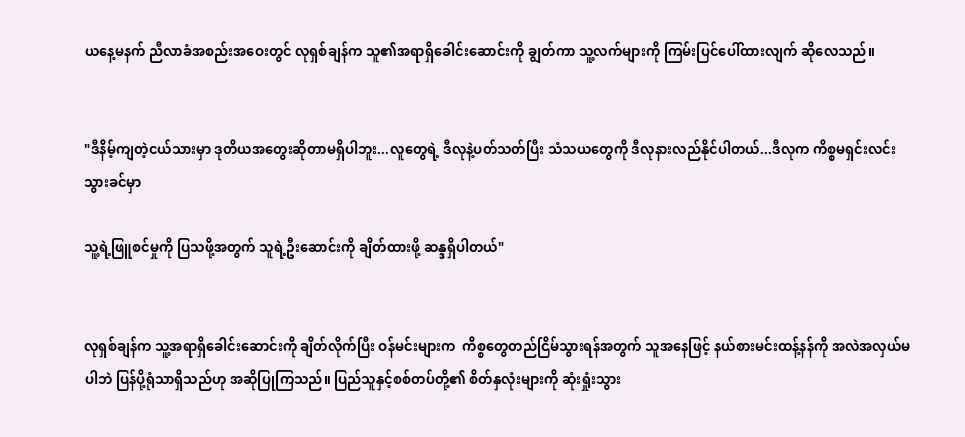ယနေ့မနက် ညီလာခံအစည်းအဝေးတွင် လုရှစ်ချန်က သူ၏အရာရှိခေါင်းဆောင်းကို ချွတ်ကာ သူ့လက်များကို ကြမ်းပြင်ပေါ်ထားလျက် ဆိုလေသည်။


"ဒီနိမ့်ကျတဲ့ငယ်သားမှာ ဒုတိယအတွေးဆိုတာမရှိပါဘူး...လူတွေရဲ့ ဒီလုနဲ့ပတ်သတ်ပြီး သံသယတွေကို ဒီလုနားလည်နိုင်ပါတယ်...ဒီလုက ကိစ္စမရှင်းလင်းသွားခင်မှာ

သူ့ရဲ့ဖြူစင်မှုကို ပြသဖို့အတွက် သူရဲ့ဦးဆောင်းကို ချိတ်ထားဖို့ ဆန္ဒရှိပါတယ်"


လုရှစ်ချန်က သူ့အရာရှိခေါင်းဆောင်းကို ချိတ်လိုက်ပြီး ဝန်မင်းများက  ကိစ္စတွေတည်ငြိမ်သွားရန်အတွက် သူအနေဖြင့် နယ်စားမင်းထန့်နန်ကို အလဲအလှယ်မပါဘဲ ပြန်ပို့ရုံသာရှိသည်ဟု အဆိုပြုကြသည်။ ပြည်သူနှင့်စစ်တပ်တို့၏ စိတ်နှလုံးများကို ဆုံးရှုံးသွား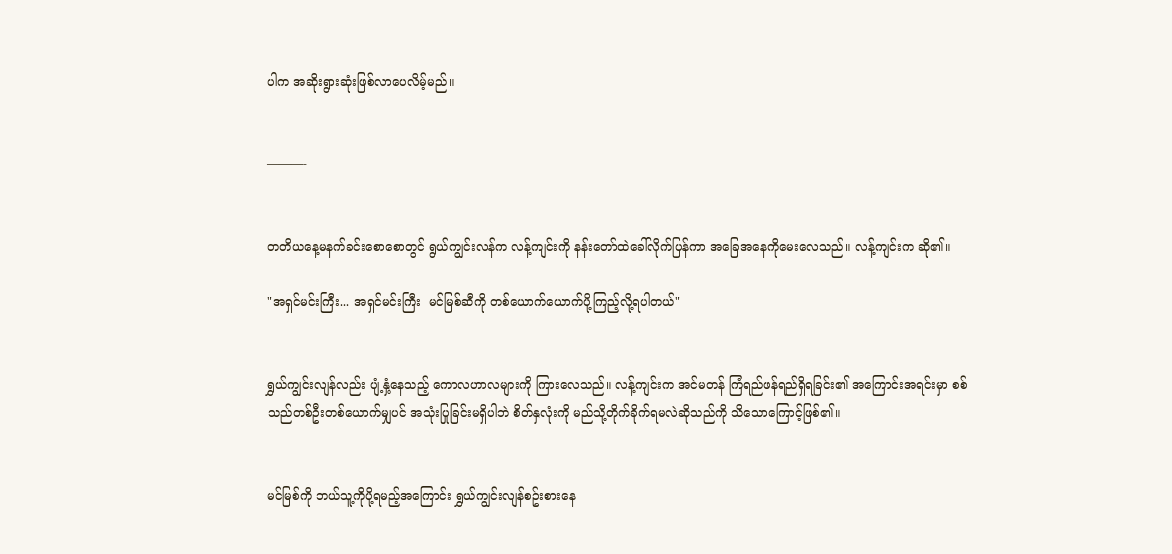ပါက အဆိုးရွားဆုံးဖြစ်လာပေလိမ့်မည်။


———-


တတိယနေ့မနက်ခင်းစောစောတွင် ရွယ်ကျွင်းလန်က လန့်ကျင်းကို နန်းတော်ထဲခေါ်လိုက်ပြန်ကာ အခြေအနေကိုမေးလေသည်။ လန့်ကျင်းက ဆို၏။

"အရှင်မင်းကြီး... အရှင်မင်းကြီး  မင်မြစ်ဆီကို တစ်ယောက်ယောက်ပို့ကြည့်လို့ရပါတယ်"


ရွှယ်ကျွင်းလျန်လည်း ပျံ့နှံ့နေသည့် ကောလဟာလများကို ကြားလေသည်။ လန့်ကျင်းက အင်မတန် ကြံရည်ဖန်ရည်ရှိရခြင်း၏ အကြောင်းအရင်းမှာ စစ်သည်တစ်ဦးတစ်ယောက်မျှပင် အသုံးပြုခြင်းမရှိပါဘဲ စိတ်နှလုံးကို မည်သို့တိုက်ခိုက်ရမလဲဆိုသည်ကို သိသောကြောင့်ဖြစ်၏။


မင်မြစ်ကို ဘယ်သူ့ကိုပို့ရမည့်အကြောင်း ရွှယ်ကျွင်းလျန်စဥ်းစားနေ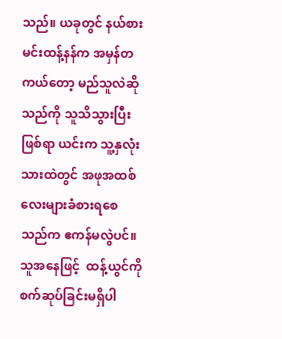သည်။ ယခုတွင် နယ်စားမင်းထန့်နန်က အမှန်တကယ်တော့ မည်သူလဲဆိုသည်ကို သူသိသွားပြီးဖြစ်ရာ ယင်းက သူ့နှလုံးသားထဲတွင် အဖုအထစ်လေးများခံစားရစေ သည်က ဧကန်မလွဲပင်။ သူအနေဖြင့်  ထန့်ယွင်ကို စက်ဆုပ်ခြင်းမရှိပါ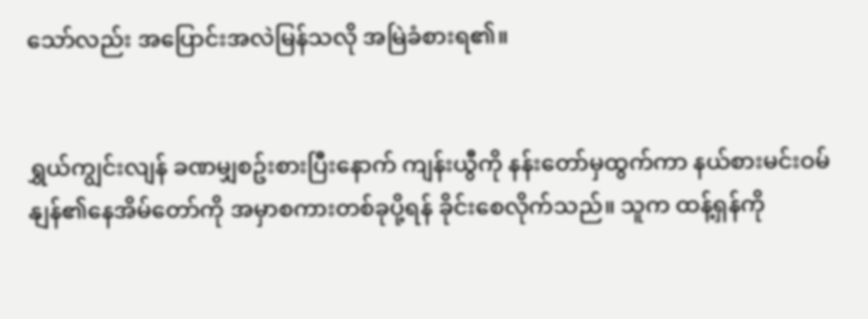သော်လည်း အပြောင်းအလဲမြန်သလို အမြဲခံစားရ၏။


ရွှယ်ကျွင်းလျန် ခဏမျှစဥ်းစားပြီးနောက် ကျန်းယွီကို နန်းတော်မှထွက်ကာ နယ်စားမင်းဝမ်နျန်၏နေအိမ်တော်ကို အမှာစကားတစ်ခုပို့ရန် ခိုင်းစေလိုက်သည်။ သူက ထန့်ရှန်ကို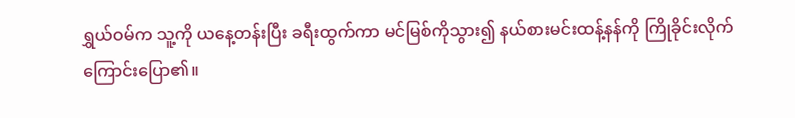ရွှယ်ဝမ်က သူ့ကို ယနေ့တန်းပြီး ခရီးထွက်ကာ မင်မြစ်ကိုသွား၍ နယ်စားမင်းထန့်နန်ကို ကြိုခိုင်းလိုက်ကြောင်းပြော၏။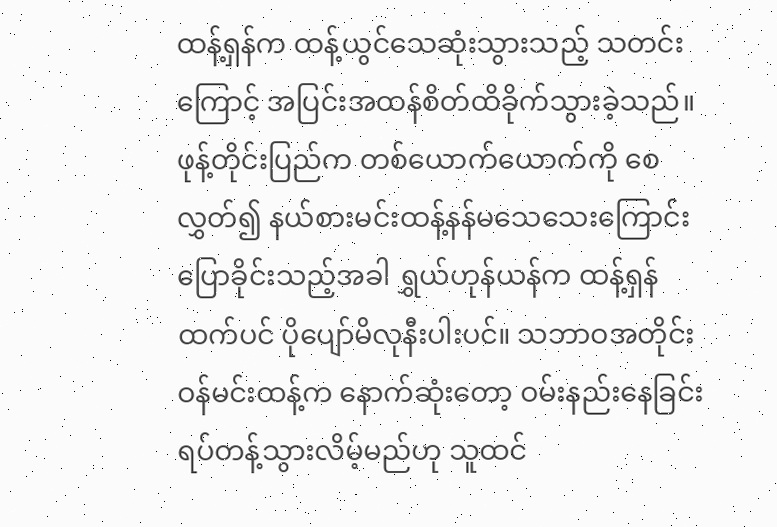ထန့်ရှန်က ထန့်ယွင်သေဆုံးသွားသည့် သတင်းကြောင့် အပြင်းအထန်စိတ်ထိခိုက်သွားခဲ့သည်။ ဖုန့်တိုင်းပြည်က တစ်ယောက်ယောက်ကို စေလွှတ်၍ နယ်စားမင်းထန့်နန်မသေသေးကြောင်း ပြောခိုင်းသည့်အခါ ရွှယ်ဟုန်ယန်က ထန့်ရှန်ထက်ပင် ပိုပျော်မိလုနီးပါးပင်။ သဘာဝအတိုင်း ဝန်မင်းထန့်က နောက်ဆုံးတော့ ဝမ်းနည်းနေခြင်းရပ်တန့်သွားလိမ့်မည်ဟု သူထင်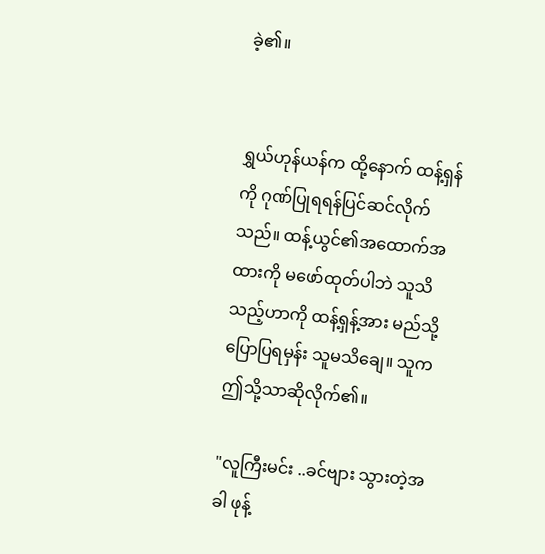ခဲ့၏။


ရွှယ်ဟုန်ယန်က ထို့နောက် ထန့်ရှန်ကို ဂုဏ်ပြုရရန်ပြင်ဆင်လိုက်သည်။ ထန့်ယွင်၏အထောက်အထားကို မဖော်ထုတ်ပါဘဲ သူသိသည့်ဟာကို ထန့်ရှန့်အား မည်သို့ပြောပြရမှန်း သူမသိချေ။ သူက ဤသို့သာဆိုလိုက်၏။

"လူကြီးမင်း ..ခင်ဗျား သွားတဲ့အခါ ဖုန့်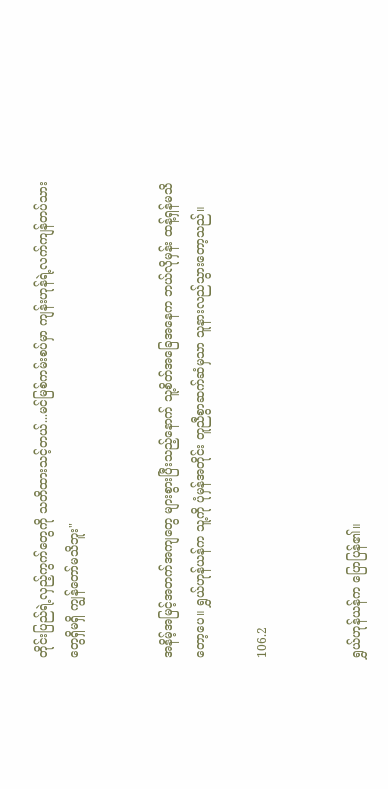တိုင်းပြည်ရဲ့လှည့်ကွက်တွေကို သတိထားသင့်တယ်...မင်မြစ်ကမ်းစပ်မှာ ကျန်းဟုန်ရဲ့လက်ကျန်တပ်သားတွေရှိမရှိ ကျွန်တော်မသိဘူး"


အနိမ့်အမြင့်အတက်အကျတွေ များစွားပြီးသည့်နောက် သူ့စိတ်အခြေအနေက ဘယ်လိုမှန်း ထန့်ရှန်မသိတော့ပေ။ ရွှယ်ဟုန်ယန်က သူ့ကို ပုံမှန်အတိုင်း တူညီစွာဆက်ဆံမှသာ သူနားလည်သွားတော့သည်။

106.2


ရွှယ်ဟုန်ယန်က ပြောပြန်၏။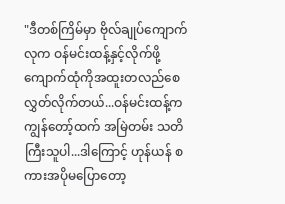"ဒီတစ်ကြိမ်မှာ ဗိုလ်ချုပ်ကျောက်လုက ဝန်မင်းထန့်နှင့်လိုက်ဖို့ ကျောက်ထုံကိုအထူးတလည်စေလွှတ်လိုက်တယ်...ဝန်မင်းထန့်က ကျွန်တော့်ထက် အမြဲတမ်း သတိကြီးသူပါ...ဒါကြောင့် ဟုန်ယန် စကားအပိုမပြောတော့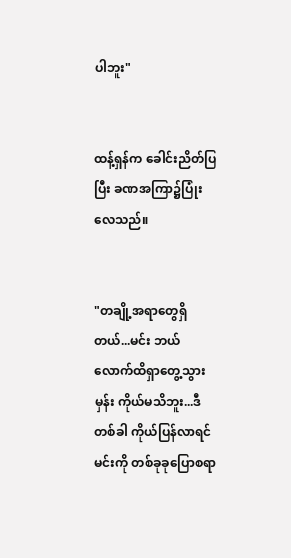ပါဘူး"


ထန့်ရှန်က ခေါင်းညိတ်ပြပြီး ခဏအကြာ၌ပြုံးလေသည်။


"တချို့အရာတွေရှိတယ်...မင်း ဘယ်လောက်ထိရှာတွေ့သွားမှန်း ကိုယ်မသိဘူး...ဒီတစ်ခါ ကိုယ်ပြန်လာရင် မင်းကို တစ်ခုခုပြောစရာ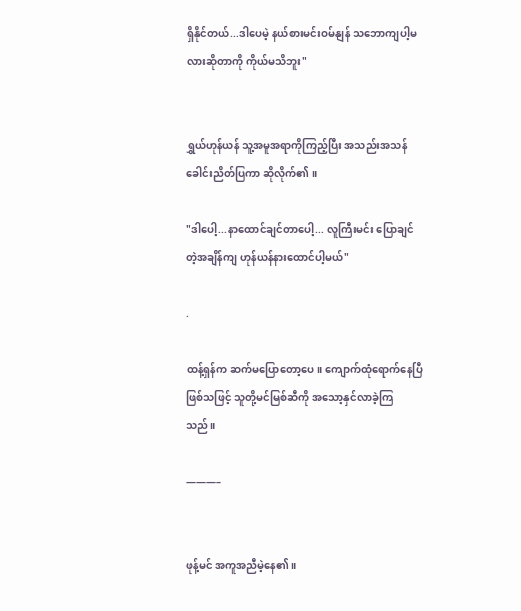ရှိနိုင်တယ်...ဒါပေမဲ့ နယ်စားမင်းဝမ်နျန် သဘောကျပါ့မလားဆိုတာကို ကိုယ်မသိဘူး"


ရွှယ်ဟုန်ယန် သူ့အမူအရာကိုကြည့်ပြီး အသည်းအသန်ခေါင်းညိတ်ပြကာ ဆိုလိုက်၏ ။

"ဒါပေါ့...နာထောင်ချင်တာပေါ့... လူကြီးမင်း ပြောချင်တဲ့အချိန်ကျ ဟုန်ယန်နားထောင်ပါ့မယ်"

.

ထန့်ရှန်က ဆက်မပြောတော့ပေ။ ကျောက်ထုံရောက်နေပြီဖြစ်သဖြင့် သူတို့မင်မြစ်ဆီကို အသော့နှင်လာခဲ့ကြသည်။

———–


ဖုန့်မင် အကူအညီမဲ့နေ၏။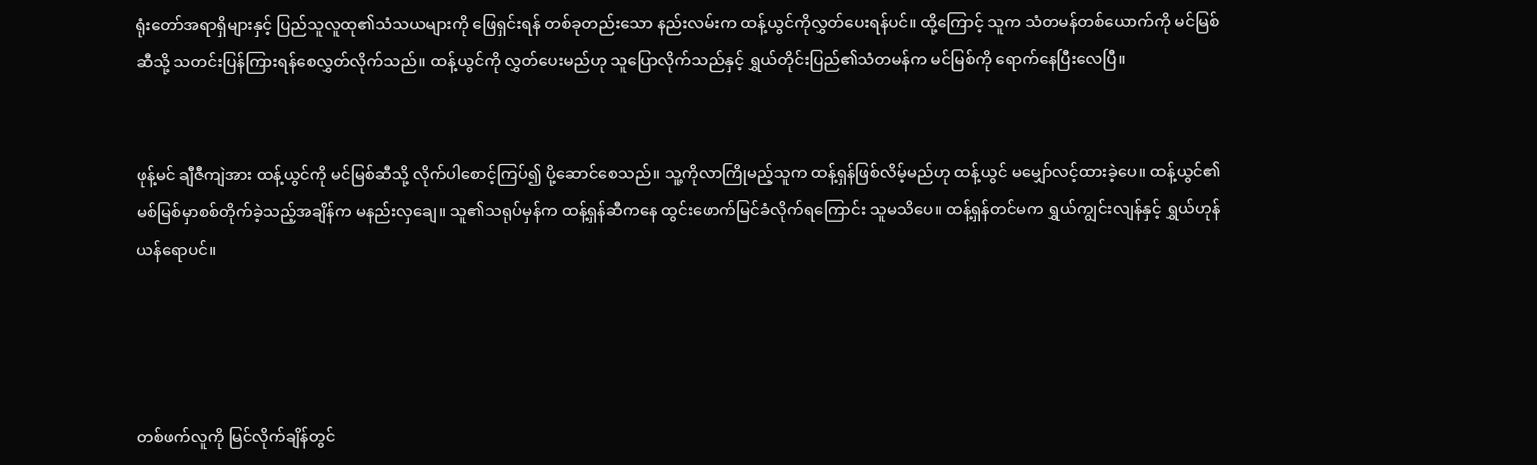ရုံးတော်အရာရှိများနှင့် ပြည်သူလူထု၏သံသယများကို ဖြေရှင်းရန် တစ်ခုတည်းသော နည်းလမ်းက ထန့်ယွင်ကိုလွှတ်ပေးရန်ပင်။ ထို့ကြောင့် သူက သံတမန်တစ်ယောက်ကို မင်မြစ်ဆီသို့ သတင်းပြန်ကြားရန်စေလွှတ်လိုက်သည်။ ထန့်ယွင်ကို လွှတ်ပေးမည်ဟု သူပြောလိုက်သည်နှင့် ရွှယ်တိုင်းပြည်၏သံတမန်က မင်မြစ်ကို ရောက်နေပြီးလေပြီ။


ဖုန့်မင် ချီဇီကျဲအား ထန့်ယွင်ကို မင်မြစ်ဆီသို့ လိုက်ပါစောင့်ကြပ်၍ ပို့ဆောင်စေသည်။ သူ့ကိုလာကြိုမည့်သူက ထန့်ရှန်ဖြစ်လိမ့်မည်ဟု ထန့်ယွင် မမျှော်လင့်ထားခဲ့ပေ။ ထန့်ယွင်၏ မစ်မြစ်မှာစစ်တိုက်ခဲ့သည့်အချိန်က မနည်းလှချေ။ သူ၏သရုပ်မှန်က ထန့်ရှန်ဆီကနေ ထွင်းဖောက်မြင်ခံလိုက်ရကြောင်း သူမသိပေ။ ထန့်ရှန်တင်မက ရွှယ်ကျွင်းလျန်နှင့် ရွှယ်ဟုန်ယန်ရောပင်။




တစ်ဖက်လူကို မြင်လိုက်ချိန်တွင်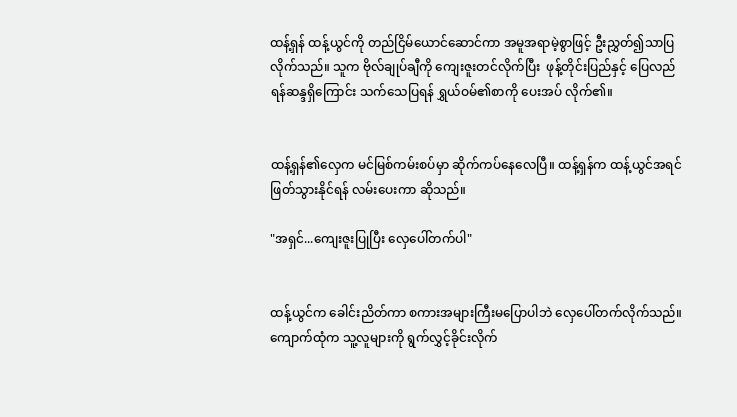ထန့်ရှန် ထန့်ယွင်ကို တည်ငြိမ်ယောင်ဆောင်ကာ အမူအရာမဲ့စွာဖြင့် ဦးညွှတ်၍သာပြလိုက်သည်။ သူက ဗိုလ်ချုပ်ချီကို ကျေးဇူးတင်လိုက်ပြီး  ဖုန့်တိုင်းပြည်နှင့် ပြေလည်ရန်ဆန္ဒရှိကြောင်း သက်သေပြရန် ရွှယ်ဝမ်၏စာကို ပေးအပ် လိုက်၏။


ထန့်ရှန်၏လှေက မင်မြစ်ကမ်းစပ်မှာ ဆိုက်ကပ်နေလေပြီ။ ထန့်ရှန်က ထန့်ယွင်အရင်ဖြတ်သွားနိုင်ရန် လမ်းပေးကာ ဆိုသည်။

"အရှင်...ကျေးဇူးပြုပြီး လှေပေါ်တက်ပါ"


ထန့်ယွင်က ခေါင်းညိတ်ကာ စကားအများကြီးမပြောပါဘဲ လှေပေါ်တက်လိုက်သည်။ ကျောက်ထုံက သူ့လူများကို ရွက်လွှင့်ခိုင်းလိုက်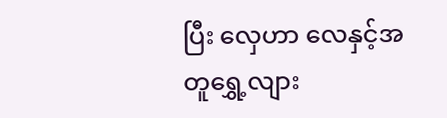ပြီး လှေဟာ လေနှင့်အတူရွှေ့လျား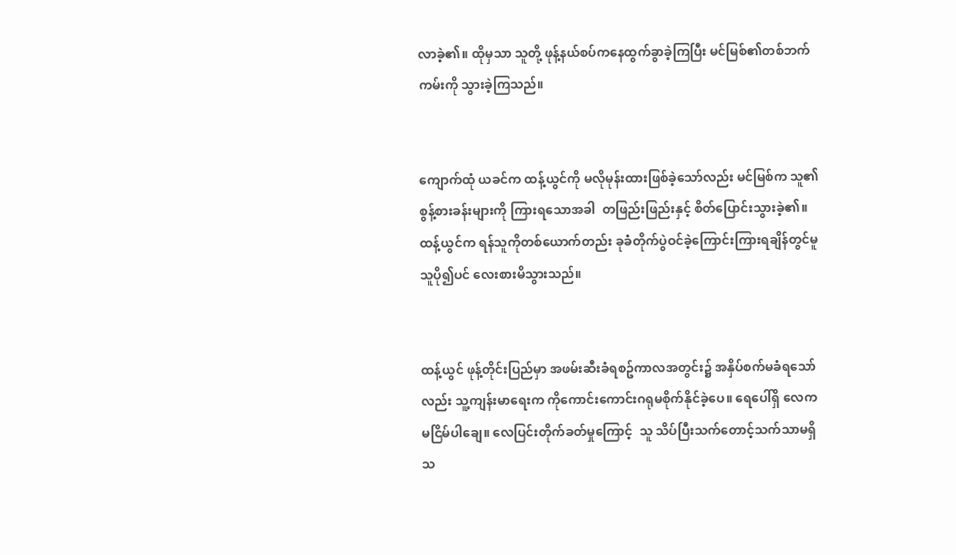လာခဲ့၏။ ထိုမှသာ သူတို့ ဖုန့်နယ်စပ်ကနေထွက်ခွာခဲ့ကြပြီး မင်မြစ်၏တစ်ဘက်ကမ်းကို သွားခဲ့ကြသည်။


ကျောက်ထုံ ယခင်က ထန့်ယွင်ကို မလိုမုန်းထားဖြစ်ခဲ့သော်လည်း မင်မြစ်က သူ၏စွန့်စားခန်းများကို ကြားရသောအခါ  တဖြည်းဖြည်းနှင့် စိတ်ပြောင်းသွားခဲ့၏။ ထန့်ယွင်က ရန်သူကိုတစ်ယောက်တည်း ခုခံတိုက်ပွဲဝင်ခဲ့ကြောင်းကြားရချိန်တွင်မူ သူပို၍ပင် လေးစားမိသွားသည်။


ထန့်ယွင် ဖုန့်တိုင်းပြည်မှာ အဖမ်းဆီးခံရစဥ်ကာလအတွင်း၌ အနှိပ်စက်မခံရသော်လည်း သူ့ကျန်းမာရေးက ကိုကောင်းကောင်းဂရုမစိုက်နိုင်ခဲ့ပေ။ ရေပေါ်ရှိ လေက မငြိမ်ပါချေ။ လေပြင်းတိုက်ခတ်မှုကြောင့်  သူ သိပ်ပြီးသက်တောင့်သက်သာမရှိသ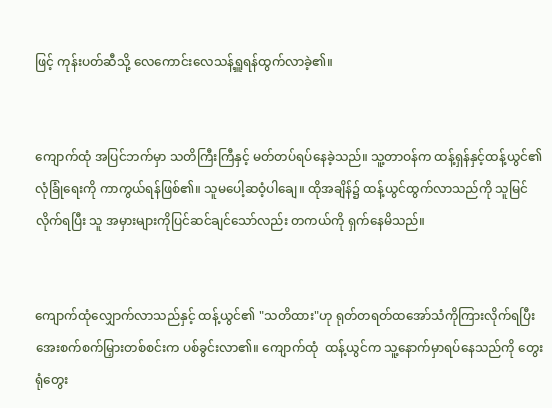ဖြင့် ကုန်းပတ်ဆီသို့ လေကောင်းလေသန့်ရှူရန်ထွက်လာခဲ့၏။


ကျောက်ထုံ အပြင်ဘက်မှာ သတိကြီးကြီနှင့် မတ်တပ်ရပ်နေခဲ့သည်။ သူ့တာဝန်က ထန့်ရှန်နှင့်ထန့်ယွင်၏လုံခြုံရေးကို ကာကွယ်ရန်ဖြစ်၏။ သူမပေါ့ဆဝံ့ပါချေ။ ထိုအချိန်၌ ထန့်ယွင်ထွက်လာသည်ကို သူမြင်လိုက်ရပြီး သူ အမှားများကိုပြင်ဆင်ချင်သော်လည်း တကယ်ကို ရှက်နေမိသည်။


ကျောက်ထုံလျှောက်လာသည်နှင့် ထန့်ယွင်၏ "သတိထား"ဟု ရုတ်တရတ်ထအော်သံကိုကြားလိုက်ရပြီး အေးစက်စက်မြှားတစ်စင်းက ပစ်ခွင်းလာ၏။ ကျောက်ထုံ  ထန့်ယွင်က သူ့နောက်မှာရပ်နေသည်ကို တွေးရုံတွေး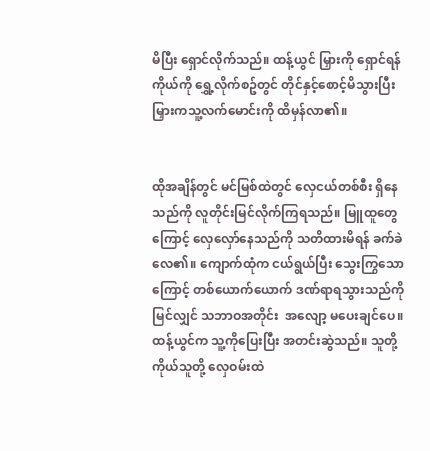မိပြီး ရှောင်လိုက်သည်။ ထန့်ယွင် မြှားကို ရှောင်ရန် ကိုယ်ကို ရွှေ့လိုက်စဥ်တွင် တိုင်နှင့်စောင့်မိသွားပြီး မြှားကသူ့လက်မောင်းကို ထိမှန်လာ၏။


ထိုအချိန်တွင် မင်မြစ်ထဲတွင် လှေငယ်တစ်စီး ရှိနေသည်ကို လူတိုင်းမြင်လိုက်ကြရသည်။ မြူထူတွေကြောင့် လှေလှော်နေသည်ကို သတိထားမိရန် ခက်ခဲလေ၏။ ကျောက်ထုံက ငယ်ရွယ်ပြီး သွေးကြွသောကြောင့် တစ်ယောက်ယောက် ဒဏ်ရာရသွားသည်ကိုမြင်လျှင် သဘာဝအတိုင်း  အလျော့ မပေးချင်ပေ။ ထန့်ယွင်က သူ့ကိုပြေးပြီး အတင်းဆွဲသည်။ သူတို့ကိုယ်သူတို့ လှေဝမ်းထဲ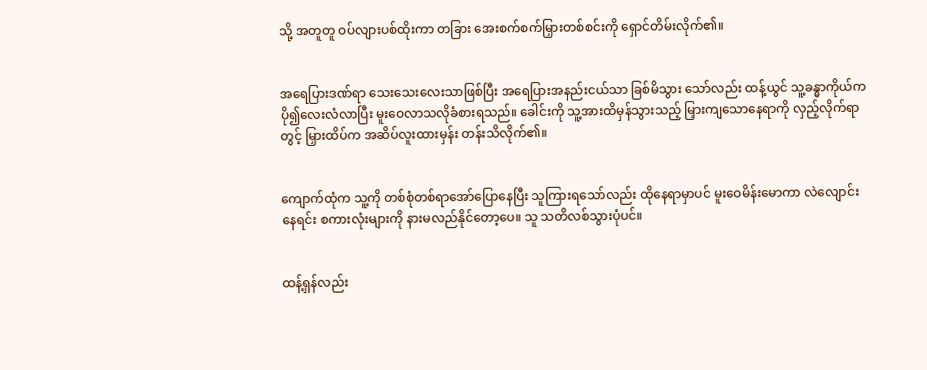သို့ အတူတူ ဝပ်လျားပစ်ထိုးကာ တခြား အေးစက်စက်မြှားတစ်စင်းကို ရှောင်တိမ်းလိုက်၏။


အရေပြားဒဏ်ရာ သေးသေးလေးသာဖြစ်ပြီး အရေပြားအနည်းငယ်သာ ခြစ်မိသွား သော်လည်း ထန့်ယွင် သူ့ခန္ဓာကိုယ်က ပို၍လေးလံလာပြီး မူးဝေလာသလိုခံစားရသည်။ ခေါင်းကို သူ့အားထိမှန်သွားသည့် မြှားကျသောနေရာကို လှည့်လိုက်ရာတွင့် မြှားထိပ်က အဆိပ်လူးထားမှန်း တန်းသိလိုက်၏။


ကျောက်ထုံက သူ့ကို တစ်စုံတစ်ရာအော်ပြောနေပြီး သူကြားရသော်လည်း ထိုနေရာမှာပင် မူးဝေမိန်းမောကာ လဲလျောင်းနေရင်း စကားလုံးများကို နားမလည်နိုင်တော့ပေ။ သူ သတိလစ်သွားပုံပင်။


ထန့်ရှန်လည်း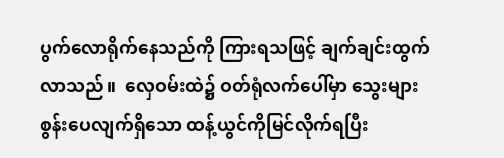ပွက်လောရိုက်နေသည်ကို ကြားရသဖြင့် ချက်ချင်းထွက်လာသည်။  လှေဝမ်းထဲ၌ ဝတ်ရုံလက်ပေါ်မှာ သွေးများစွန်းပေလျက်ရှိသော ထန့်ယွင်ကိုမြင်လိုက်ရပြီး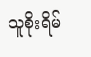သူစိုးရိမ်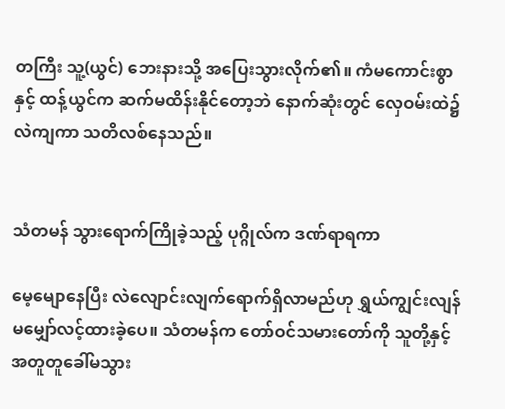တကြီး သူ့(ယွင်) ဘေးနားသို့ အပြေးသွားလိုက်၏။ ကံမကောင်းစွာနှင့် ထန့်ယွင်က ဆက်မထိန်းနိုင်တော့ဘဲ နောက်ဆုံးတွင် လှေဝမ်းထဲ၌ လဲကျကာ သတိလစ်နေသည်။


သံတမန် သွားရောက်ကြိုခဲ့သည့် ပုဂ္ဂိုလ်က ဒဏ်ရာရကာ

မေ့မျောနေပြီး လဲလျောင်းလျက်ရောက်ရှိလာမည်ဟု ရွှယ်ကျွင်းလျန်မမျှော်လင့်ထားခဲ့ပေ။ သံတမန်က တော်ဝင်သမားတော်ကို သူတို့နှင့်အတူတူခေါ်မသွား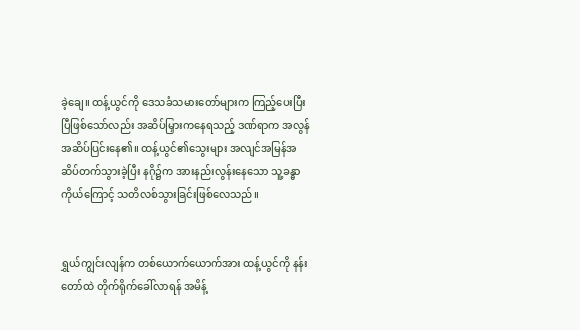ခဲ့ချေ။ ထန့်ယွင်ကို ဒေသခံသမားတော်များက ကြည့်ပေးပြီးပြီဖြစ်သော်လည်း အဆိပ်မြှားကနေရသည့် ဒဏ်ရာက အလွန်အဆိပ်ပြင်းနေ၏။ ထန့်ယွင်၏သွေးများ အလျင်အမြန်အဆိပ်တက်သွားခဲ့ပြီး နဂို၌က အားနည်းလွန်းနေသော သူ့ခန္ဓာကိုယ်ကြောင့် သတိလစ်သွားခြင်းဖြစ်လေသည်။


ရွှယ်ကျွင်းလျန်က တစ်ယောက်ယောက်အား ထန့်ယွင်ကို နန်းတော်ထဲ တိုက်ရိုက်ခေါ်လာရန် အမိန့်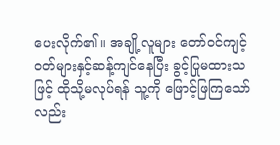ပေးလိုက်၏။ အချို့လူများ တော်ဝင်ကျင့်ဝတ်များနှင့်ဆန့်ကျင်နေပြီး ခွင့်ပြုမထားသဖြင့် ထိုသို့မလုပ်ရန် သူ့ကို ဖြောင့်ဖြကြသော်လည်း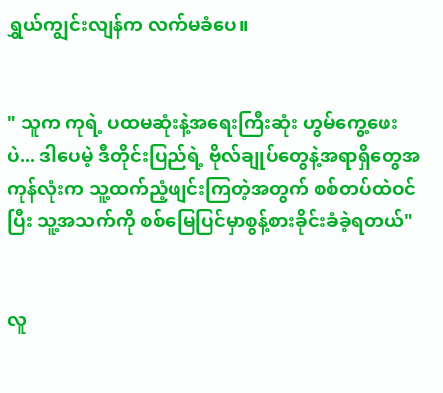ရွှယ်ကျွင်းလျန်က လက်မခံပေ။


" သူက ကုရဲ့ ပထမဆုံးနဲ့အရေးကြီးဆုံး ဟွမ်ကွေ့ဖေးပဲ... ဒါပေမဲ့ ဒီတိုင်းပြည်ရဲ့ ဗိုလ်ချုပ်တွေနဲ့အရာရှိတွေအကုန်လုံးက သူ့ထက်ညံ့ဖျင်းကြတဲ့အတွက် စစ်တပ်ထဲဝင်ပြီး သူ့အသက်ကို စစ်မြေပြင်မှာစွန့်စားခိုင်းခံခဲ့ရတယ်"


လူ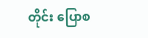တိုင်း ပြောစ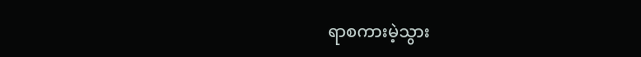ရာစကားမဲ့သွား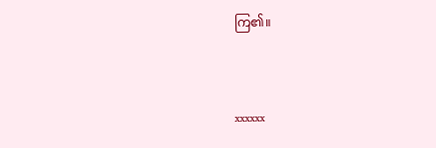ကြ၏။


xxxxxx